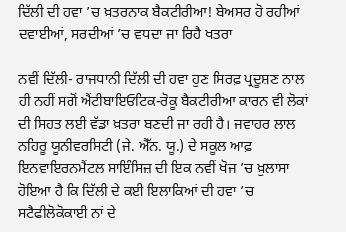ਦਿੱਲੀ ਦੀ ਹਵਾ ’ਚ ਖ਼ਤਰਨਾਕ ਬੈਕਟੀਰੀਆ! ਬੇਅਸਰ ਹੋ ਰਹੀਆਂ ਦਵਾਈਆਂ, ਸਰਦੀਆਂ ’ਚ ਵਧਦਾ ਜਾ ਰਿਹੈ ਖਤਰਾ

ਨਵੀਂ ਦਿੱਲੀ- ਰਾਜਧਾਨੀ ਦਿੱਲੀ ਦੀ ਹਵਾ ਹੁਣ ਸਿਰਫ਼ ਪ੍ਰਦੂਸ਼ਣ ਨਾਲ ਹੀ ਨਹੀਂ ਸਗੋਂ ਐਂਟੀਬਾਇਓਟਿਕ-ਰੋਕੂ ਬੈਕਟੀਰੀਆ ਕਾਰਨ ਵੀ ਲੋਕਾਂ ਦੀ ਸਿਹਤ ਲਈ ਵੱਡਾ ਖ਼ਤਰਾ ਬਣਦੀ ਜਾ ਰਹੀ ਹੈ। ਜਵਾਹਰ ਲਾਲ ਨਹਿਰੂ ਯੂਨੀਵਰਸਿਟੀ (ਜੇ. ਐੱਨ. ਯੂ.) ਦੇ ਸਕੂਲ ਆਫ਼ ਇਨਵਾਇਰਨਮੈਂਟਲ ਸਾਇੰਸਿਜ਼ ਦੀ ਇਕ ਨਵੀਂ ਖੋਜ ’ਚ ਖ਼ੁਲਾਸਾ ਹੋਇਆ ਹੈ ਕਿ ਦਿੱਲੀ ਦੇ ਕਈ ਇਲਾਕਿਆਂ ਦੀ ਹਵਾ ’ਚ ਸਟੈਫੀਲੋਕੋਕਾਈ ਨਾਂ ਦੇ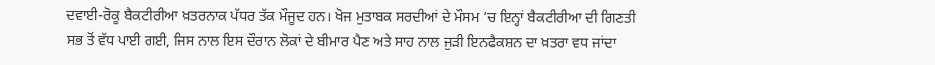ਦਵਾਈ-ਰੋਕੂ ਬੈਕਟੀਰੀਆ ਖ਼ਤਰਨਾਕ ਪੱਧਰ ਤੱਕ ਮੌਜੂਦ ਹਨ। ਖੋਜ ਮੁਤਾਬਕ ਸਰਦੀਆਂ ਦੇ ਮੌਸਮ ’ਚ ਇਨ੍ਹਾਂ ਬੈਕਟੀਰੀਆ ਦੀ ਗਿਣਤੀ ਸਭ ਤੋਂ ਵੱਧ ਪਾਈ ਗਈ, ਜਿਸ ਨਾਲ ਇਸ ਦੌਰਾਨ ਲੋਕਾਂ ਦੇ ਬੀਮਾਰ ਪੈਣ ਅਤੇ ਸਾਹ ਨਾਲ ਜੁੜੀ ਇਨਫੈਕਸ਼ਨ ਦਾ ਖ਼ਤਰਾ ਵਧ ਜਾਂਦਾ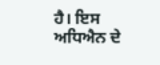ਹੈ। ਇਸ ਅਧਿਐਨ ਦੇ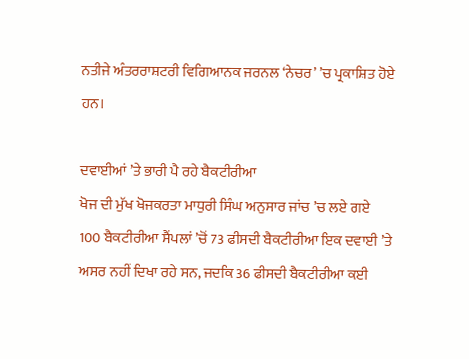ਨਤੀਜੇ ਅੰਤਰਰਾਸ਼ਟਰੀ ਵਿਗਿਆਨਕ ਜਰਨਲ ‘ਨੇਚਰ’ ’ਚ ਪ੍ਰਕਾਸ਼ਿਤ ਹੋਏ ਹਨ।

ਦਵਾਈਆਂ ’ਤੇ ਭਾਰੀ ਪੈ ਰਹੇ ਬੈਕਟੀਰੀਆ
ਖੋਜ ਦੀ ਮੁੱਖ ਖੋਜਕਰਤਾ ਮਾਧੁਰੀ ਸਿੰਘ ਅਨੁਸਾਰ ਜਾਂਚ ’ਚ ਲਏ ਗਏ 100 ਬੈਕਟੀਰੀਆ ਸੈਂਪਲਾਂ ’ਚੋਂ 73 ਫੀਸਦੀ ਬੈਕਟੀਰੀਆ ਇਕ ਦਵਾਈ ’ਤੇ ਅਸਰ ਨਹੀਂ ਦਿਖਾ ਰਹੇ ਸਨ, ਜਦਕਿ 36 ਫੀਸਦੀ ਬੈਕਟੀਰੀਆ ਕਈ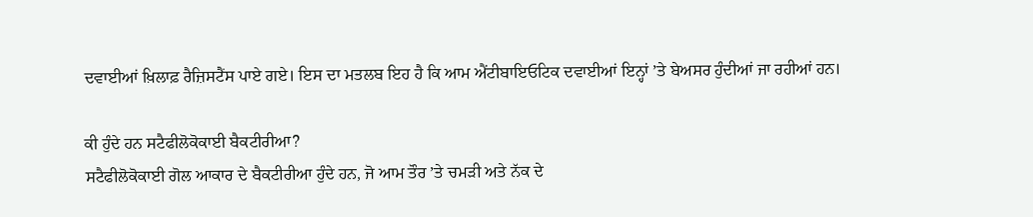ਦਵਾਈਆਂ ਖ਼ਿਲਾਫ਼ ਰੈਜ਼ਿਸਟੈਂਸ ਪਾਏ ਗਏ। ਇਸ ਦਾ ਮਤਲਬ ਇਹ ਹੈ ਕਿ ਆਮ ਐਂਟੀਬਾਇਓਟਿਕ ਦਵਾਈਆਂ ਇਨ੍ਹਾਂ ’ਤੇ ਬੇਅਸਰ ਹੁੰਦੀਆਂ ਜਾ ਰਹੀਆਂ ਹਨ।

ਕੀ ਹੁੰਦੇ ਹਨ ਸਟੈਫੀਲੋਕੋਕਾਈ ਬੈਕਟੀਰੀਆ?
ਸਟੈਫੀਲੋਕੋਕਾਈ ਗੋਲ ਆਕਾਰ ਦੇ ਬੈਕਟੀਰੀਆ ਹੁੰਦੇ ਹਨ, ਜੋ ਆਮ ਤੌਰ ’ਤੇ ਚਮੜੀ ਅਤੇ ਨੱਕ ਦੇ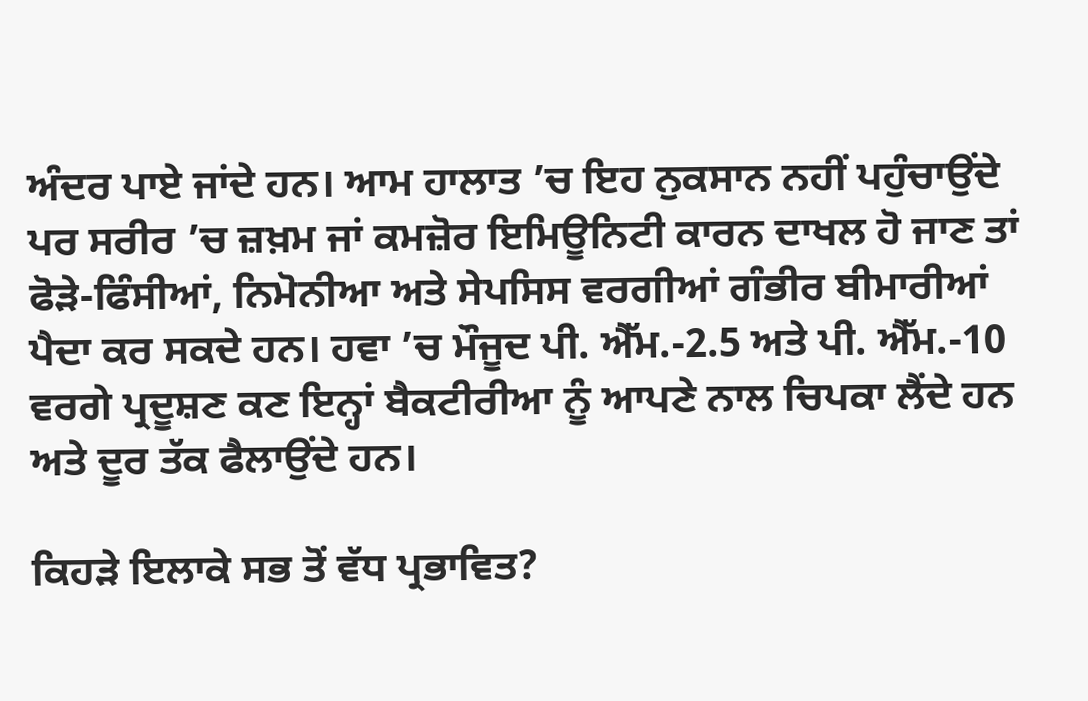ਅੰਦਰ ਪਾਏ ਜਾਂਦੇ ਹਨ। ਆਮ ਹਾਲਾਤ ’ਚ ਇਹ ਨੁਕਸਾਨ ਨਹੀਂ ਪਹੁੰਚਾਉਂਦੇ ਪਰ ਸਰੀਰ ’ਚ ਜ਼ਖ਼ਮ ਜਾਂ ਕਮਜ਼ੋਰ ਇਮਿਊਨਿਟੀ ਕਾਰਨ ਦਾਖਲ ਹੋ ਜਾਣ ਤਾਂ ਫੋੜੇ-ਫਿੰਸੀਆਂ, ਨਿਮੋਨੀਆ ਅਤੇ ਸੇਪਸਿਸ ਵਰਗੀਆਂ ਗੰਭੀਰ ਬੀਮਾਰੀਆਂ ਪੈਦਾ ਕਰ ਸਕਦੇ ਹਨ। ਹਵਾ ’ਚ ਮੌਜੂਦ ਪੀ. ਐੱਮ.-2.5 ਅਤੇ ਪੀ. ਐੱਮ.-10 ਵਰਗੇ ਪ੍ਰਦੂਸ਼ਣ ਕਣ ਇਨ੍ਹਾਂ ਬੈਕਟੀਰੀਆ ਨੂੰ ਆਪਣੇ ਨਾਲ ਚਿਪਕਾ ਲੈਂਦੇ ਹਨ ਅਤੇ ਦੂਰ ਤੱਕ ਫੈਲਾਉਂਦੇ ਹਨ।

ਕਿਹੜੇ ਇਲਾਕੇ ਸਭ ਤੋਂ ਵੱਧ ਪ੍ਰਭਾਵਿਤ?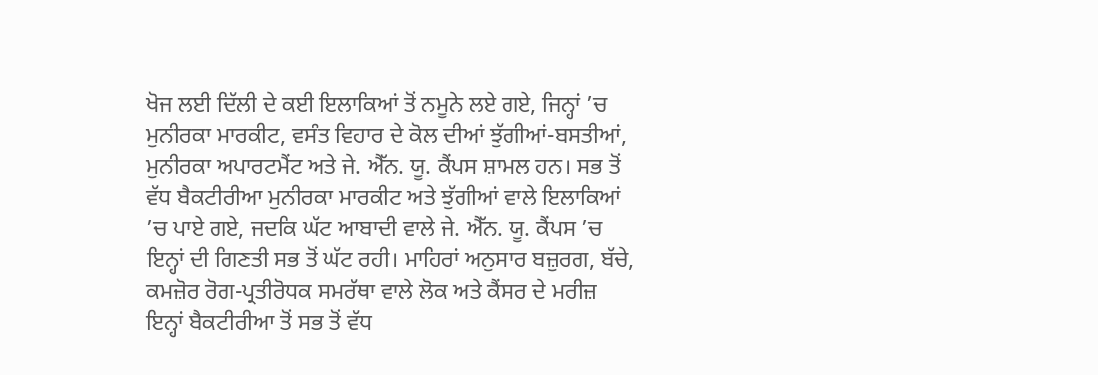ਖੋਜ ਲਈ ਦਿੱਲੀ ਦੇ ਕਈ ਇਲਾਕਿਆਂ ਤੋਂ ਨਮੂਨੇ ਲਏ ਗਏ, ਜਿਨ੍ਹਾਂ ’ਚ ਮੁਨੀਰਕਾ ਮਾਰਕੀਟ, ਵਸੰਤ ਵਿਹਾਰ ਦੇ ਕੋਲ ਦੀਆਂ ਝੁੱਗੀਆਂ-ਬਸਤੀਆਂ, ਮੁਨੀਰਕਾ ਅਪਾਰਟਮੈਂਟ ਅਤੇ ਜੇ. ਐੱਨ. ਯੂ. ਕੈਂਪਸ ਸ਼ਾਮਲ ਹਨ। ਸਭ ਤੋਂ ਵੱਧ ਬੈਕਟੀਰੀਆ ਮੁਨੀਰਕਾ ਮਾਰਕੀਟ ਅਤੇ ਝੁੱਗੀਆਂ ਵਾਲੇ ਇਲਾਕਿਆਂ ’ਚ ਪਾਏ ਗਏ, ਜਦਕਿ ਘੱਟ ਆਬਾਦੀ ਵਾਲੇ ਜੇ. ਐੱਨ. ਯੂ. ਕੈਂਪਸ ’ਚ ਇਨ੍ਹਾਂ ਦੀ ਗਿਣਤੀ ਸਭ ਤੋਂ ਘੱਟ ਰਹੀ। ਮਾਹਿਰਾਂ ਅਨੁਸਾਰ ਬਜ਼ੁਰਗ, ਬੱਚੇ, ਕਮਜ਼ੋਰ ਰੋਗ-ਪ੍ਰਤੀਰੋਧਕ ਸਮਰੱਥਾ ਵਾਲੇ ਲੋਕ ਅਤੇ ਕੈਂਸਰ ਦੇ ਮਰੀਜ਼ ਇਨ੍ਹਾਂ ਬੈਕਟੀਰੀਆ ਤੋਂ ਸਭ ਤੋਂ ਵੱਧ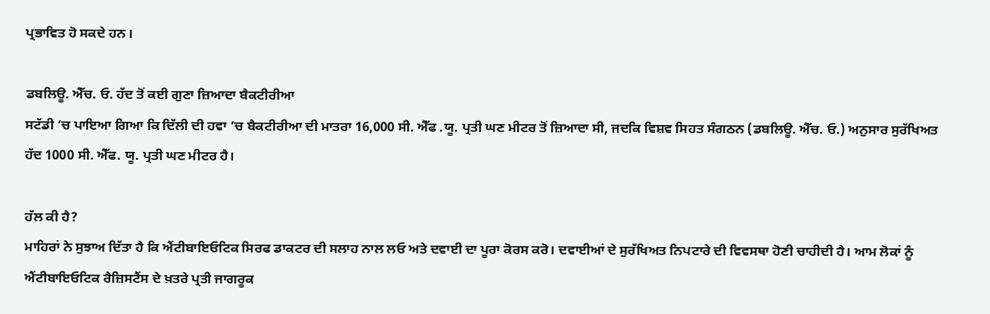ਪ੍ਰਭਾਵਿਤ ਹੋ ਸਕਦੇ ਹਨ।

ਡਬਲਿਊ. ਐੱਚ. ਓ. ਹੱਦ ਤੋਂ ਕਈ ਗੁਣਾ ਜ਼ਿਆਦਾ ਬੈਕਟੀਰੀਆ
ਸਟੱਡੀ ’ਚ ਪਾਇਆ ਗਿਆ ਕਿ ਦਿੱਲੀ ਦੀ ਹਵਾ ’ਚ ਬੈਕਟੀਰੀਆ ਦੀ ਮਾਤਰਾ 16,000 ਸੀ. ਐੱਫ .ਯੂ. ਪ੍ਰਤੀ ਘਣ ਮੀਟਰ ਤੋਂ ਜ਼ਿਆਦਾ ਸੀ, ਜਦਕਿ ਵਿਸ਼ਵ ਸਿਹਤ ਸੰਗਠਨ (ਡਬਲਿਊ. ਐੱਚ. ਓ.) ਅਨੁਸਾਰ ਸੁਰੱਖਿਅਤ ਹੱਦ 1000 ਸੀ. ਐੱਫ. ਯੂ. ਪ੍ਰਤੀ ਘਣ ਮੀਟਰ ਹੈ।

ਹੱਲ ਕੀ ਹੈ?
ਮਾਹਿਰਾਂ ਨੇ ਸੁਝਾਅ ਦਿੱਤਾ ਹੈ ਕਿ ਐਂਟੀਬਾਇਓਟਿਕ ਸਿਰਫ ਡਾਕਟਰ ਦੀ ਸਲਾਹ ਨਾਲ ਲਓ ਅਤੇ ਦਵਾਈ ਦਾ ਪੂਰਾ ਕੋਰਸ ਕਰੋ। ਦਵਾਈਆਂ ਦੇ ਸੁਰੱਖਿਅਤ ਨਿਪਟਾਰੇ ਦੀ ਵਿਵਸਥਾ ਹੋਣੀ ਚਾਹੀਦੀ ਹੈ। ਆਮ ਲੋਕਾਂ ਨੂੰ ਐਂਟੀਬਾਇਓਟਿਕ ਰੈਜ਼ਿਸਟੈਂਸ ਦੇ ਖ਼ਤਰੇ ਪ੍ਰਤੀ ਜਾਗਰੂਕ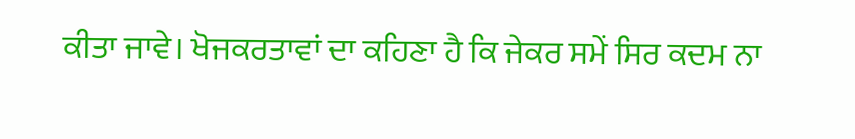ਕੀਤਾ ਜਾਵੇ। ਖੋਜਕਰਤਾਵਾਂ ਦਾ ਕਹਿਣਾ ਹੈ ਕਿ ਜੇਕਰ ਸਮੇਂ ਸਿਰ ਕਦਮ ਨਾ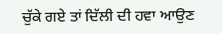ਚੁੱਕੇ ਗਏ ਤਾਂ ਦਿੱਲੀ ਦੀ ਹਵਾ ਆਉਣ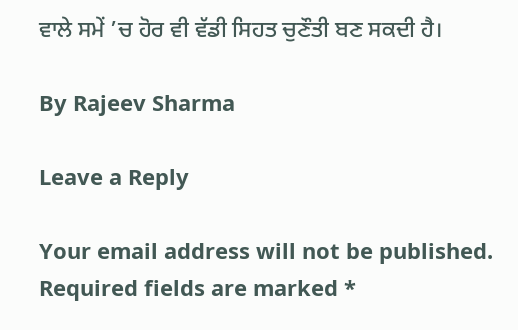ਵਾਲੇ ਸਮੇਂ ’ਚ ਹੋਰ ਵੀ ਵੱਡੀ ਸਿਹਤ ਚੁਣੌਤੀ ਬਣ ਸਕਦੀ ਹੈ।

By Rajeev Sharma

Leave a Reply

Your email address will not be published. Required fields are marked *